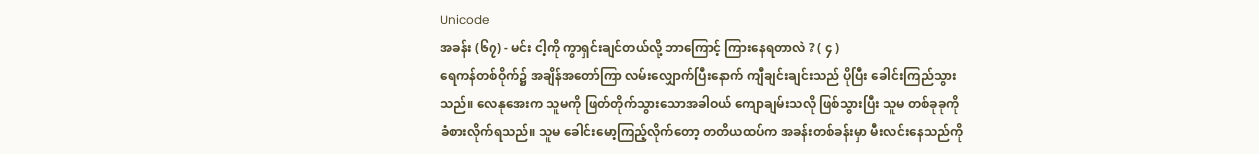Unicode
အခန်း (၆၇) - မင်း ငါ့ကို ကွာရှင်းချင်တယ်လို့ ဘာကြောင့် ကြားနေရတာလဲ ? ( ၄ )
ရေကန်တစ်ဝိုက်၌ အချိန်အတော်ကြာ လမ်းလျှောက်ပြီးနောက် ကျီချင်းချင်းသည် ပိုပြီး ခေါင်းကြည်သွားသည်။ လေနုအေးက သူမကို ဖြတ်တိုက်သွားသောအခါဝယ် ကျောချမ်းသလို ဖြစ်သွားပြီး သူမ တစ်ခုခုကို ခံစားလိုက်ရသည်။ သူမ ခေါင်းမော့ကြည့်လိုက်တော့ တတိယထပ်က အခန်းတစ်ခန်းမှာ မီးလင်းနေသည်ကို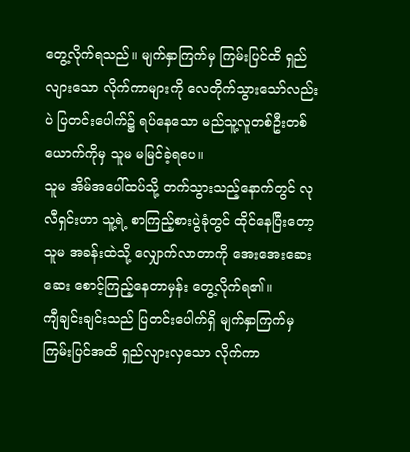တွေ့လိုက်ရသည်။ မျက်နှာကြက်မှ ကြမ်းပြင်ထိ ရှည်လျားသော လိုက်ကာများကို လေတိုက်သွားသော်လည်းပဲ ပြတင်းပေါက်၌ ရပ်နေသော မည်သူ့လူတစ်ဦးတစ်ယောက်ကိုမှ သူမ မမြင်ခဲ့ရပေ။
သူမ အိမ်အပေါ်ထပ်သို့ တက်သွားသည့်နောက်တွင် လုလီရှင်းဟာ သူ့ရဲ့ စာကြည့်စားပွဲခုံတွင် ထိုင်နေပြီးတော့ သူမ အခန်းထဲသို့ လျှောက်လာတာကို အေးအေးဆေးဆေး စောင့်ကြည့်နေတာမှန်း တွေ့လိုက်ရ၏။
ကျီချင်းချင်းသည် ပြတင်းပေါက်ရှိ မျက်နှာကြက်မှ ကြမ်းပြင်အထိ ရှည်လျားလှသော လိုက်ကာ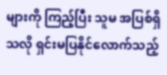များကို ကြည့်ပြီး သူမ အပြစ်ရှိသလို ရှင်းမပြနိုင်လောက်သည့်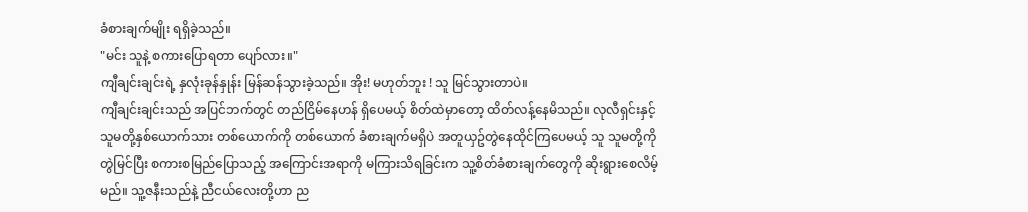ခံစားချက်မျိုး ရရှိခဲ့သည်။
"မင်း သူနဲ့ စကားပြောရတာ ပျော်လား။"
ကျီချင်းချင်းရဲ့ နှလုံးခုန်နှုန်း မြန်ဆန်သွားခဲ့သည်။ အိုး! မဟုတ်ဘူး ! သူ မြင်သွားတာပဲ။
ကျီချင်းချင်းသည် အပြင်ဘက်တွင် တည်ငြိမ်နေဟန် ရှိပေမယ့် စိတ်ထဲမှာတော့ ထိတ်လန့်နေမိသည်။ လုလီရှင်းနှင့် သူမတို့နှစ်ယောက်သား တစ်ယောက်ကို တစ်ယောက် ခံစားချက်မရှိပဲ အတူယှဥ်တွဲနေထိုင်ကြပေမယ့် သူ သူမတို့ကို တွဲမြင်ပြီး စကားစမြည်ပြောသည့် အကြောင်းအရာကို မကြားသိရခြင်းက သူ့စိတ်ခံစားချက်တွေကို ဆိုးရွားစေလိမ့်မည်။ သူ့ဇနီးသည်နဲ့ ညီငယ်လေးတို့ဟာ ည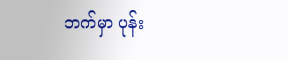ဘက်မှာ ပုန်း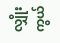လျှိုးကွယ်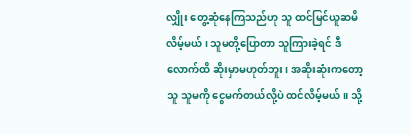လျှိုး တွေ့ဆုံနေကြသည်ဟု သူ ထင်မြင်ယူဆမိလိမ့်မယ် ၊ သူမတို့ပြောတာ သူကြားခဲ့ရင် ဒီလောက်ထိ ဆိုးမှာမဟုတ်ဘူး၊ အဆိုးဆုံးကတော့ သူ သူမကို ငွေမက်တယ်လို့ပဲ ထင်လိမ့်မယ်။ သို့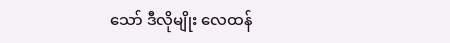သော် ဒီလိုမျိုး လေထန်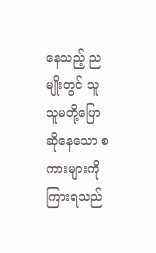နေသည့် ညမျိုးတွင် သူ သူမတို့ပြောဆိုနေသော စကားများကို ကြားရသည်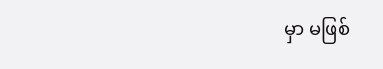မှာ မဖြစ်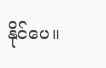နိုင်ပေ။